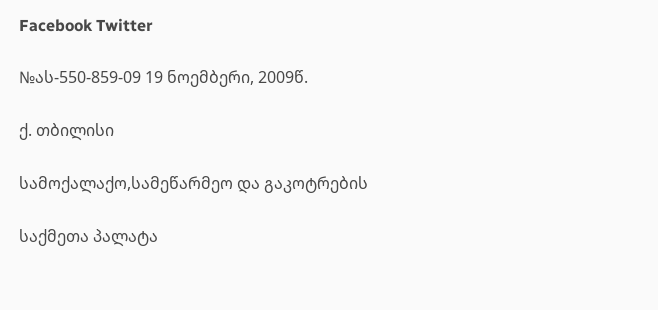Facebook Twitter

№ას-550-859-09 19 ნოემბერი, 2009წ.

ქ. თბილისი

სამოქალაქო,სამეწარმეო და გაკოტრების

საქმეთა პალატა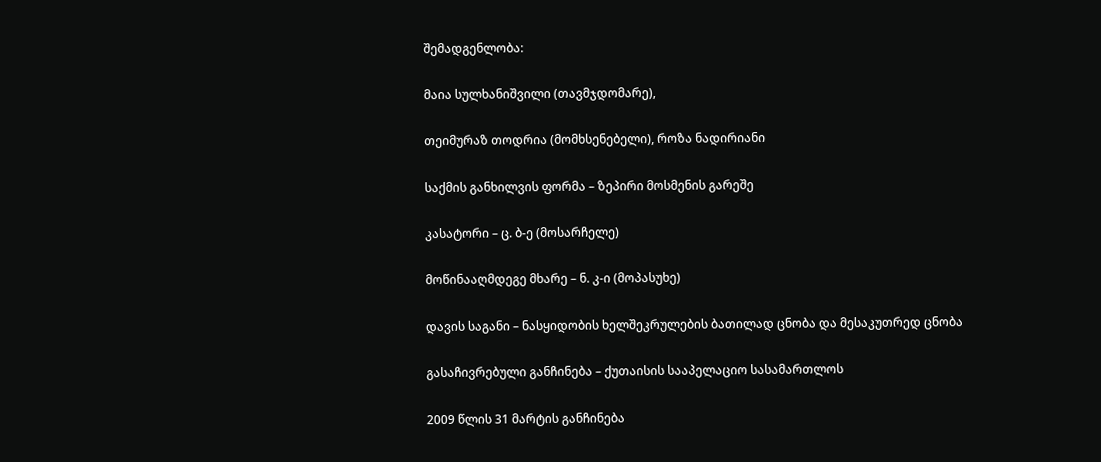შემადგენლობა:

მაია სულხანიშვილი (თავმჯდომარე),

თეიმურაზ თოდრია (მომხსენებელი), როზა ნადირიანი

საქმის განხილვის ფორმა – ზეპირი მოსმენის გარეშე

კასატორი – ც. ბ-ე (მოსარჩელე)

მოწინააღმდეგე მხარე – ნ. კ-ი (მოპასუხე)

დავის საგანი – ნასყიდობის ხელშეკრულების ბათილად ცნობა და მესაკუთრედ ცნობა

გასაჩივრებული განჩინება – ქუთაისის სააპელაციო სასამართლოს

2009 წლის 31 მარტის განჩინება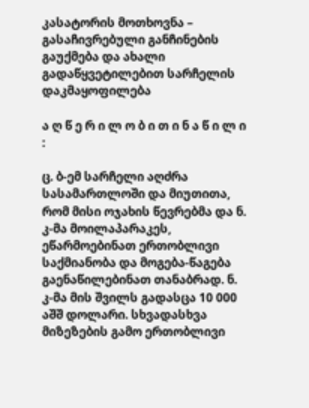კასატორის მოთხოვნა – გასაჩივრებული განჩინების გაუქმება და ახალი გადაწყვეტილებით სარჩელის დაკმაყოფილება

ა ღ წ ე რ ი ლ ო ბ ი თ ი ნ ა წ ი ლ ი :

ც. ბ-ემ სარჩელი აღძრა სასამართლოში და მიუთითა, რომ მისი ოჯახის წევრებმა და ნ. კ-მა მოილაპარაკეს, ეწარმოებინათ ერთობლივი საქმიანობა და მოგება-წაგება გაენაწილებინათ თანაბრად. ნ. კ-მა მის შვილს გადასცა 10 000 აშშ დოლარი. სხვადასხვა მიზეზების გამო ერთობლივი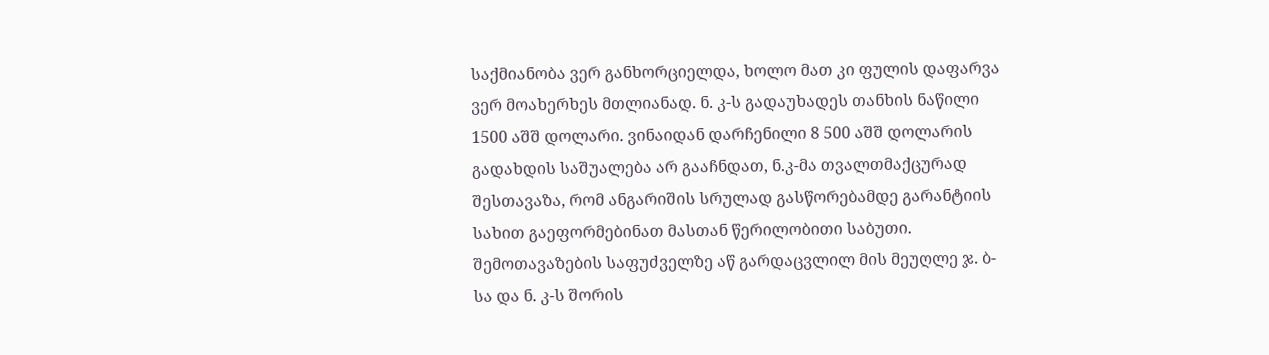საქმიანობა ვერ განხორციელდა, ხოლო მათ კი ფულის დაფარვა ვერ მოახერხეს მთლიანად. ნ. კ-ს გადაუხადეს თანხის ნაწილი 1500 აშშ დოლარი. ვინაიდან დარჩენილი 8 500 აშშ დოლარის გადახდის საშუალება არ გააჩნდათ, ნ.კ-მა თვალთმაქცურად შესთავაზა, რომ ანგარიშის სრულად გასწორებამდე გარანტიის სახით გაეფორმებინათ მასთან წერილობითი საბუთი. შემოთავაზების საფუძველზე აწ გარდაცვლილ მის მეუღლე ჯ. ბ-სა და ნ. კ-ს შორის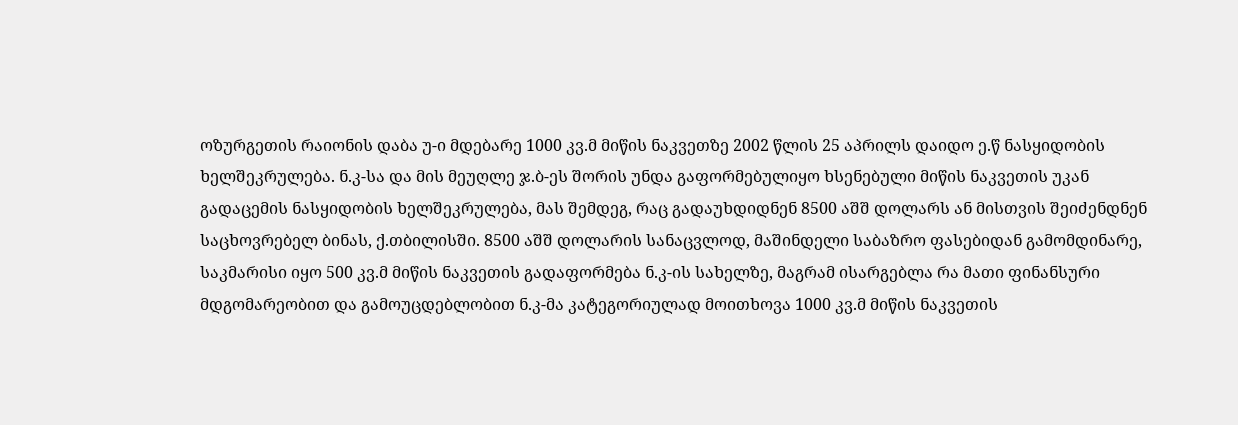ოზურგეთის რაიონის დაბა უ-ი მდებარე 1000 კვ.მ მიწის ნაკვეთზე 2002 წლის 25 აპრილს დაიდო ე.წ ნასყიდობის ხელშეკრულება. ნ.კ-სა და მის მეუღლე ჯ.ბ-ეს შორის უნდა გაფორმებულიყო ხსენებული მიწის ნაკვეთის უკან გადაცემის ნასყიდობის ხელშეკრულება, მას შემდეგ, რაც გადაუხდიდნენ 8500 აშშ დოლარს ან მისთვის შეიძენდნენ საცხოვრებელ ბინას, ქ.თბილისში. 8500 აშშ დოლარის სანაცვლოდ, მაშინდელი საბაზრო ფასებიდან გამომდინარე, საკმარისი იყო 500 კვ.მ მიწის ნაკვეთის გადაფორმება ნ.კ-ის სახელზე, მაგრამ ისარგებლა რა მათი ფინანსური მდგომარეობით და გამოუცდებლობით ნ.კ-მა კატეგორიულად მოითხოვა 1000 კვ.მ მიწის ნაკვეთის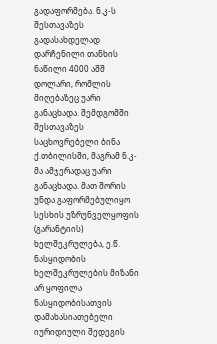გადაფორმება. ნ.კ-ს შესთავაზეს გადასახდელად დარჩენილი თანხის ნაწილი 4000 აშშ დოლარი, რომლის მიღებაზეც უარი განაცხადა. შემდგომში შესთავაზეს საცხოვრებელი ბინა ქ.თბილისში, მაგრამ ნ.კ-მა ამჯერადაც უარი განაცხადა. მათ შორის უნდა გაფორმებულიყო სესხის უზრუნველყოფის (გარანტიის) ხელშეკრულება, ე.წ. ნასყიდობის ხელშეკრულების მიზანი არ ყოფილა ნასყიდობისათვის დამახასიათებელი იურიდიული შედეგის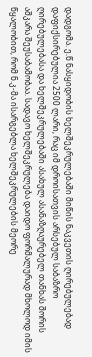დადგომა. ე.წ ნასყიდობის ხელშეკრულებაში მიწის ნაკვეთის ღირებულებად დაფიქსირებულია 2500 ლარი, რაც იმ დროისათვის არსებულ საბაზრო ღირებულებასა და ხელშეკრულებაში ასახულ ასანაზღაურებელ თანხას შორის აშკარა შეუსაბამობაა. სადავო ხელშეკრულება დაიდო ფორმალურად მხოლოდ იმის წყალობით, რომ ნ.კ-მა ისარგებლა ხელშეკრულების მეორე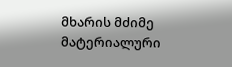მხარის მძიმე მატერიალური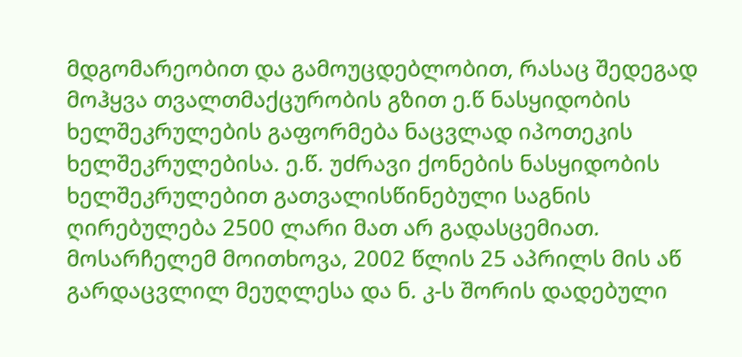მდგომარეობით და გამოუცდებლობით, რასაც შედეგად მოჰყვა თვალთმაქცურობის გზით ე.წ ნასყიდობის ხელშეკრულების გაფორმება ნაცვლად იპოთეკის ხელშეკრულებისა. ე.წ. უძრავი ქონების ნასყიდობის ხელშეკრულებით გათვალისწინებული საგნის ღირებულება 2500 ლარი მათ არ გადასცემიათ. მოსარჩელემ მოითხოვა, 2002 წლის 25 აპრილს მის აწ გარდაცვლილ მეუღლესა და ნ. კ-ს შორის დადებული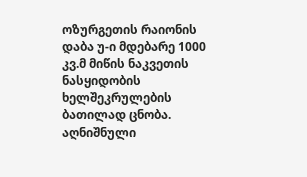ოზურგეთის რაიონის დაბა უ-ი მდებარე 1000 კვ.მ მიწის ნაკვეთის ნასყიდობის ხელშეკრულების ბათილად ცნობა. აღნიშნული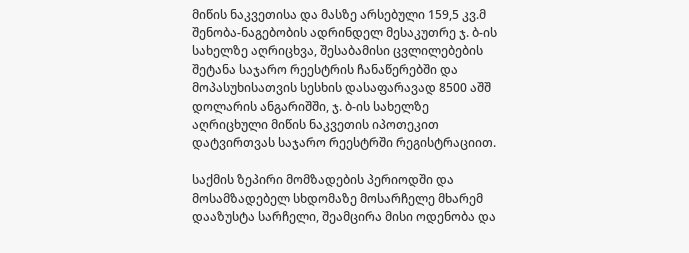მიწის ნაკვეთისა და მასზე არსებული 159,5 კვ.მ შენობა-ნაგებობის ადრინდელ მესაკუთრე ჯ. ბ-ის სახელზე აღრიცხვა, შესაბამისი ცვლილებების შეტანა საჯარო რეესტრის ჩანაწერებში და მოპასუხისათვის სესხის დასაფარავად 8500 აშშ დოლარის ანგარიშში, ჯ. ბ-ის სახელზე აღრიცხული მიწის ნაკვეთის იპოთეკით დატვირთვას საჯარო რეესტრში რეგისტრაციით.

საქმის ზეპირი მომზადების პერიოდში და მოსამზადებელ სხდომაზე მოსარჩელე მხარემ დააზუსტა სარჩელი, შეამცირა მისი ოდენობა და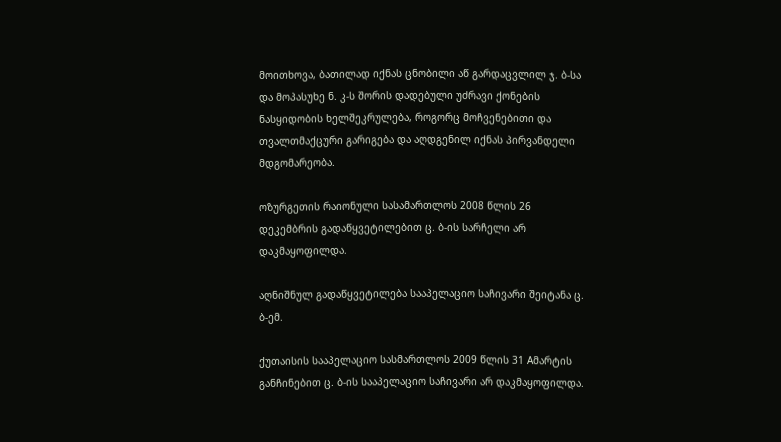მოითხოვა, ბათილად იქნას ცნობილი აწ გარდაცვლილ ჯ. ბ-სა და მოპასუხე ნ. კ-ს შორის დადებული უძრავი ქონების ნასყიდობის ხელშეკრულება, როგორც მოჩვენებითი და თვალთმაქცური გარიგება და აღდგენილ იქნას პირვანდელი მდგომარეობა.

ოზურგეთის რაიონული სასამართლოს 2008 წლის 26 დეკემბრის გადაწყვეტილებით ც. ბ-ის სარჩელი არ დაკმაყოფილდა.

აღნიშნულ გადაწყვეტილება სააპელაციო საჩივარი შეიტანა ც. ბ-ემ.

ქუთაისის სააპელაციო სასმართლოს 2009 წლის 31 Aმარტის განჩინებით ც. ბ-ის სააპელაციო საჩივარი არ დაკმაყოფილდა.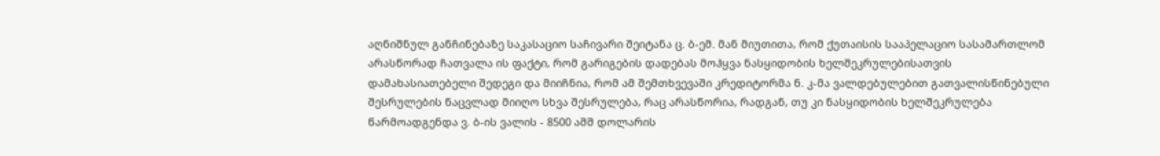აღნიშნულ განჩინებაზე საკასაციო საჩივარი შეიტანა ც. ბ-ემ. მან მიუთითა, რომ ქუთაისის სააპელაციო სასამართლომ არასწორად ჩათვალა ის ფაქტი, რომ გარიგების დადებას მოჰყვა ნასყიდობის ხელშეკრულებისათვის დამახასიათებელი შედეგი და მიიჩნია, რომ ამ შემთხვევაში კრედიტორმა ნ. კ-მა ვალდებულებით გათვალისწინებული შესრულების ნაცვლად მიიღო სხვა შესრულება, რაც არასწორია, რადგან, თუ კი ნასყიდობის ხელშეკრულება წარმოადგენდა ვ. ბ-ის ვალის - 8500 აშშ დოლარის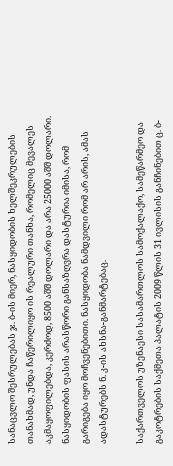სანაცვლო შესრულებას ჯ. ბ-ის მიერ, ნასყიდობის ხელშეკრულების თანახმად, უნდა ჩაწერილიყო ის რეალური თანხა, რომელიც მევალეს აკმაყოფილებდა, კერძოდ, 8500 აშშ დოლარი და არა 25000 აშშ დოლარი. ნასყიდობის ფასის არასწორი განსაზღვრა დასტურია იმისა, რომ გარიგება იყო მოჩვენებითი. ნასყიდობა ნამდვილი რომ არ არის, ამას ადასტურებს ნ. კ-ის ახსნა-განმარტებაც.

საქართველოს უზენაესი სასამართლოს სამოქალაქო, სამეწარმეო და გაკოტრების საქმეთა პალატის 2009 წლის 31 ივლისის განჩინებით ც. ბ-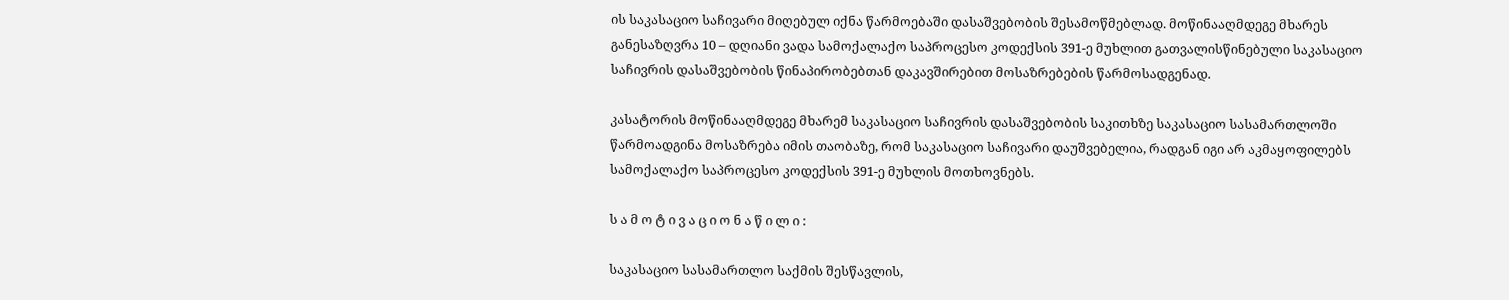ის საკასაციო საჩივარი მიღებულ იქნა წარმოებაში დასაშვებობის შესამოწმებლად. მოწინააღმდეგე მხარეს განესაზღვრა 10 – დღიანი ვადა სამოქალაქო საპროცესო კოდექსის 391-ე მუხლით გათვალისწინებული საკასაციო საჩივრის დასაშვებობის წინაპირობებთან დაკავშირებით მოსაზრებების წარმოსადგენად.

კასატორის მოწინააღმდეგე მხარემ საკასაციო საჩივრის დასაშვებობის საკითხზე საკასაციო სასამართლოში წარმოადგინა მოსაზრება იმის თაობაზე, რომ საკასაციო საჩივარი დაუშვებელია, რადგან იგი არ აკმაყოფილებს სამოქალაქო საპროცესო კოდექსის 391-ე მუხლის მოთხოვნებს.

ს ა მ ო ტ ი ვ ა ც ი ო ნ ა წ ი ლ ი :

საკასაციო სასამართლო საქმის შესწავლის,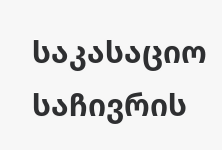საკასაციო საჩივრის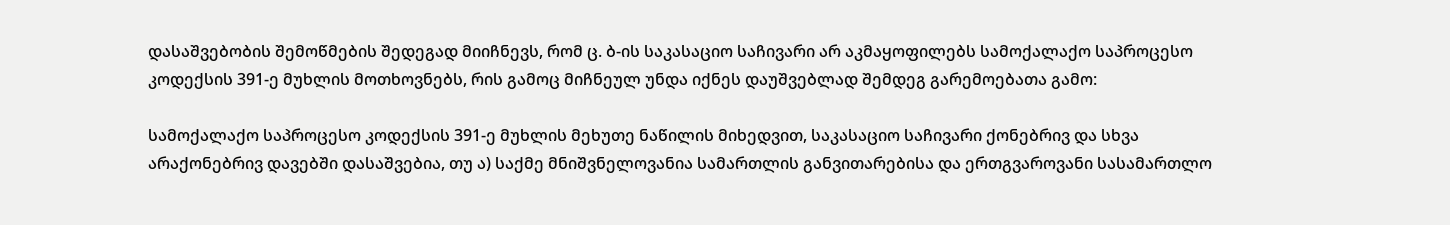დასაშვებობის შემოწმების შედეგად მიიჩნევს, რომ ც. ბ-ის საკასაციო საჩივარი არ აკმაყოფილებს სამოქალაქო საპროცესო კოდექსის 391-ე მუხლის მოთხოვნებს, რის გამოც მიჩნეულ უნდა იქნეს დაუშვებლად შემდეგ გარემოებათა გამო:

სამოქალაქო საპროცესო კოდექსის 391-ე მუხლის მეხუთე ნაწილის მიხედვით, საკასაციო საჩივარი ქონებრივ და სხვა არაქონებრივ დავებში დასაშვებია, თუ ა) საქმე მნიშვნელოვანია სამართლის განვითარებისა და ერთგვაროვანი სასამართლო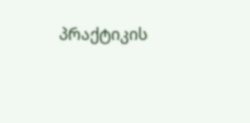პრაქტიკის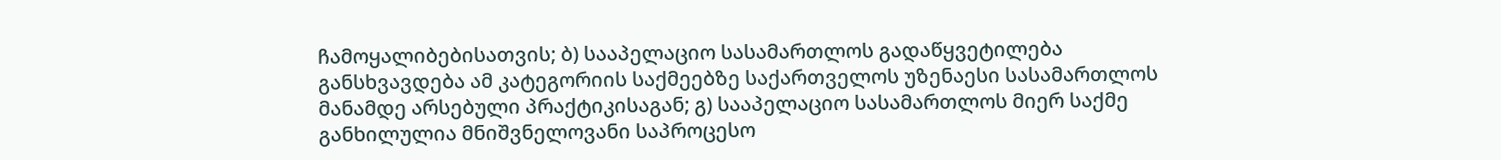ჩამოყალიბებისათვის; ბ) სააპელაციო სასამართლოს გადაწყვეტილება განსხვავდება ამ კატეგორიის საქმეებზე საქართველოს უზენაესი სასამართლოს მანამდე არსებული პრაქტიკისაგან; გ) სააპელაციო სასამართლოს მიერ საქმე განხილულია მნიშვნელოვანი საპროცესო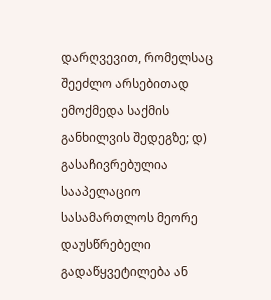დარღვევით, რომელსაც შეეძლო არსებითად ემოქმედა საქმის განხილვის შედეგზე; დ) გასაჩივრებულია სააპელაციო სასამართლოს მეორე დაუსწრებელი გადაწყვეტილება ან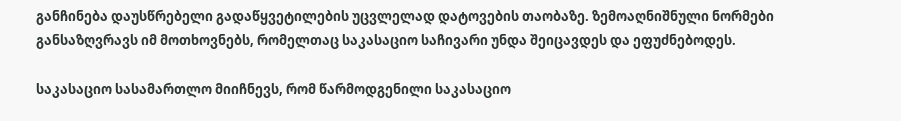განჩინება დაუსწრებელი გადაწყვეტილების უცვლელად დატოვების თაობაზე. ზემოაღნიშნული ნორმები განსაზღვრავს იმ მოთხოვნებს, რომელთაც საკასაციო საჩივარი უნდა შეიცავდეს და ეფუძნებოდეს.

საკასაციო სასამართლო მიიჩნევს, რომ წარმოდგენილი საკასაციო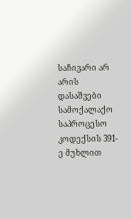საჩივარი არ არის დასაშვები სამოქალაქო საპროცესო კოდექსის 391-ე მუხლით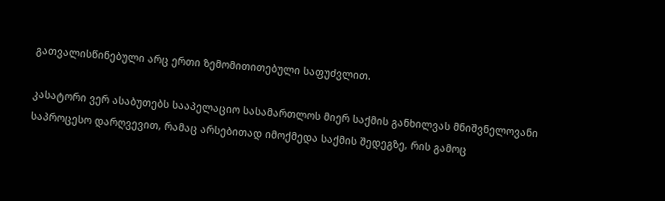გათვალისწინებული არც ერთი ზემომითითებული საფუძვლით.

კასატორი ვერ ასაბუთებს სააპელაციო სასამართლოს მიერ საქმის განხილვას მნიშვნელოვანი საპროცესო დარღვევით, რამაც არსებითად იმოქმედა საქმის შედეგზე, რის გამოც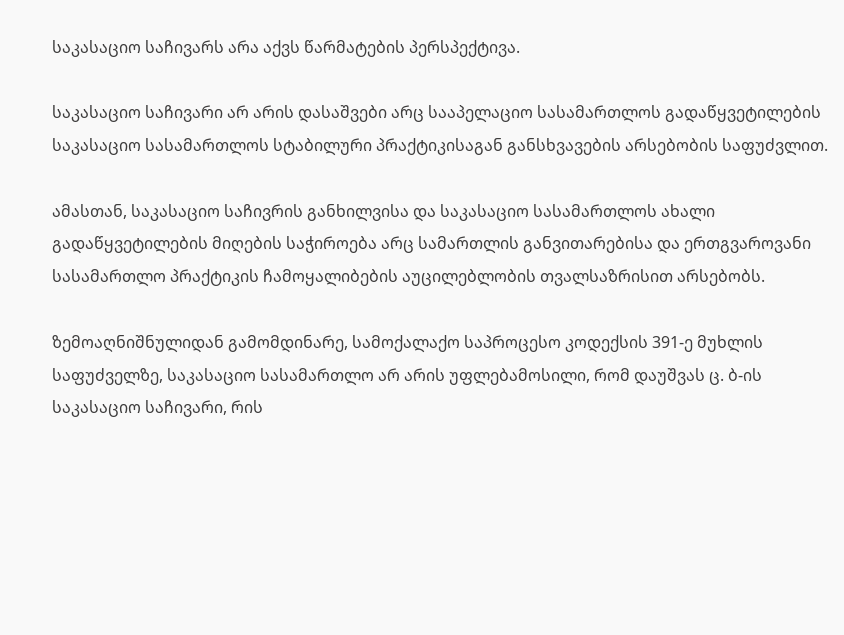საკასაციო საჩივარს არა აქვს წარმატების პერსპექტივა.

საკასაციო საჩივარი არ არის დასაშვები არც სააპელაციო სასამართლოს გადაწყვეტილების საკასაციო სასამართლოს სტაბილური პრაქტიკისაგან განსხვავების არსებობის საფუძვლით.

ამასთან, საკასაციო საჩივრის განხილვისა და საკასაციო სასამართლოს ახალი გადაწყვეტილების მიღების საჭიროება არც სამართლის განვითარებისა და ერთგვაროვანი სასამართლო პრაქტიკის ჩამოყალიბების აუცილებლობის თვალსაზრისით არსებობს.

ზემოაღნიშნულიდან გამომდინარე, სამოქალაქო საპროცესო კოდექსის 391-ე მუხლის საფუძველზე, საკასაციო სასამართლო არ არის უფლებამოსილი, რომ დაუშვას ც. ბ-ის საკასაციო საჩივარი, რის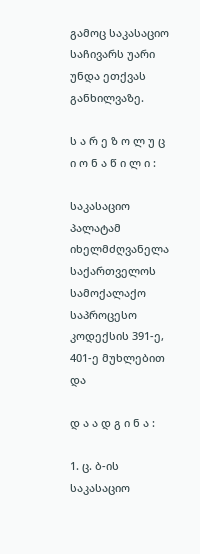გამოც საკასაციო საჩივარს უარი უნდა ეთქვას განხილვაზე.

ს ა რ ე ზ ო ლ უ ც ი ო ნ ა წ ი ლ ი :

საკასაციო პალატამ იხელმძღვანელა საქართველოს სამოქალაქო საპროცესო კოდექსის 391-ე, 401-ე მუხლებით და

დ ა ა დ გ ი ნ ა :

1. ც. ბ-ის საკასაციო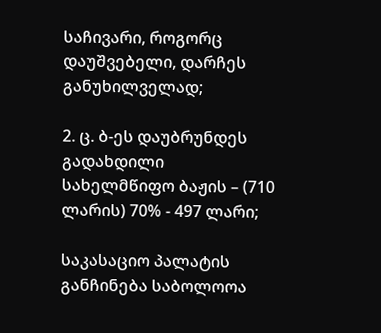საჩივარი, როგორც დაუშვებელი, დარჩეს განუხილველად;

2. ც. ბ-ეს დაუბრუნდეს გადახდილი სახელმწიფო ბაჟის – (710 ლარის) 70% - 497 ლარი;

საკასაციო პალატის განჩინება საბოლოოა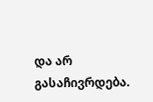და არ გასაჩივრდება.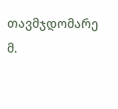თავმჯდომარე მ.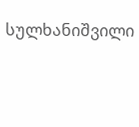სულხანიშვილი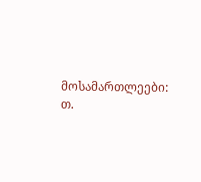მოსამართლეები: თ.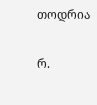თოდრია

რ.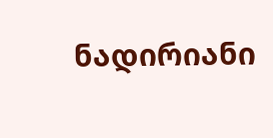ნადირიანი